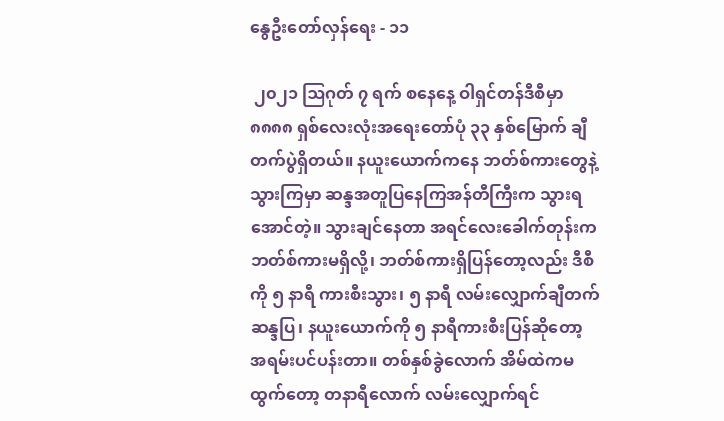နွေဦးတော်လှန်ရေး - ၁၁

 ၂၀၂၁ ဩဂုတ် ၇ ရက် စနေနေ့ ဝါရှင်တန်ဒီစီမှာ ၈၈၈၈ ရှစ်လေးလုံးအရေးတော်ပုံ ၃၃ နှစ်မြောက် ချီတက်ပွဲရှိတယ်။ နယူးယောက်ကနေ ဘတ်စ်ကားတွေနဲ့ သွားကြမှာ ဆန္ဒအတူပြနေကြအန်တီကြီးက သွားရအောင်တဲ့။ သွားချင်နေတာ အရင်လေးခေါက်တုန်းက ဘတ်စ်ကားမရှိလို့၊ ဘတ်စ်ကားရှိပြန်တော့လည်း ဒီစီကို ၅ နာရီ ကားစီးသွား၊ ၅ နာရီ လမ်းလျှောက်ချီတက်ဆန္ဒပြ၊ နယူးယောက်ကို ၅ နာရီကားစီးပြန်ဆိုတော့ အရမ်းပင်ပန်းတာ။ တစ်နှစ်ခွဲလောက် အိမ်ထဲကမထွက်တော့ တနာရီလောက် လမ်းလျှောက်ရင်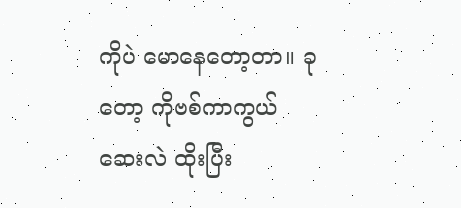ကိုပဲ မောနေတော့တာ။ ခုတော့ ကိုဗစ်ကာကွယ်ဆေးလဲ ထိုးပြီး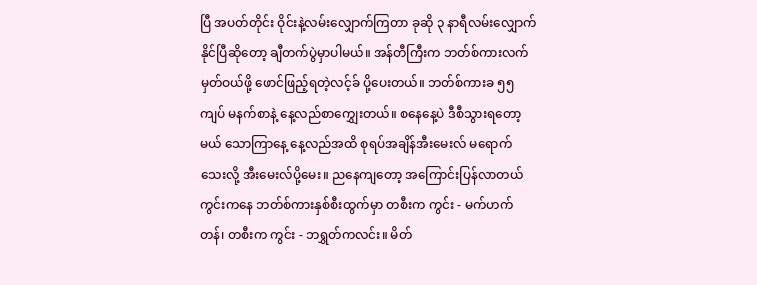ပြီ အပတ်တိုင်း ဝိုင်းနဲ့လမ်းလျှောက်ကြတာ ခုဆို ၃ နာရီလမ်းလျှောက်နိုင်ပြီဆိုတော့ ချီတက်ပွဲမှာပါမယ်။ အန်တီကြီးက ဘတ်စ်ကားလက်မှတ်ဝယ်ဖို့ ဖောင်ဖြည့်ရတဲ့လင့်ခ် ပို့ပေးတယ်။ ဘတ်စ်ကားခ ၅၅ ကျပ် မနက်စာနဲ့ နေ့လည်စာကျွှေးတယ်။ စနေနေ့ပဲ ဒီစီသွားရတော့မယ် သောကြာနေ့ နေ့လည်အထိ စုရပ်အချိန်အီးမေးလ် မရောက်သေးလို့ အီးမေးလ်ပို့မေး။ ညနေကျတော့ အကြောင်းပြန်လာတယ် ကွင်းကနေ ဘတ်စ်ကားနှစ်စီးထွက်မှာ တစီးက ကွင်း - မက်ဟက်တန်၊ တစီးက ကွင်း - ဘရွှတ်ကလင်း။ မိတ်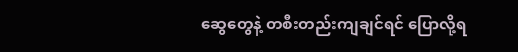ဆွေတွေနဲ့ တစီးတည်းကျချင်ရင် ပြောလို့ရ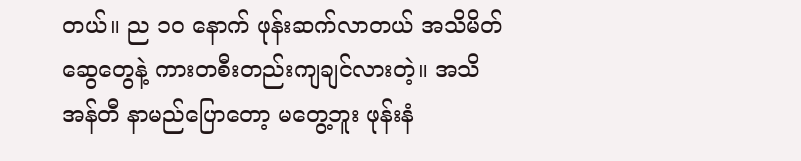တယ်။ ည ၁၀ နောက် ဖုန်းဆက်လာတယ် အသိမိတ်ဆွေတွေနဲ့ ကားတစီးတည်းကျချင်လားတဲ့။ အသိအန်တီ နာမည်ပြောတော့ မတွေ့ဘူး ဖုန်းနံ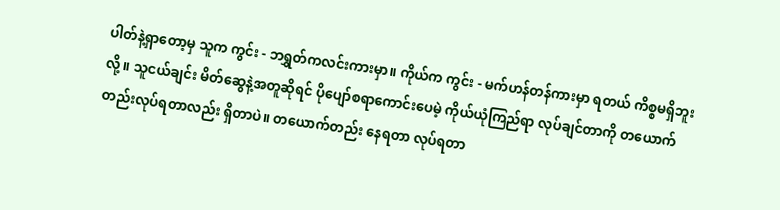ပါတ်နဲ့ရှာတော့မှ သူက ကွင်း - ဘရွှတ်ကလင်းကားမှာ။ ကိုယ်က ကွင်း - မက်ဟန်တန်ကားမှာ ရတယ် ကိစ္စမရှိဘူးလို့။ သူငယ်ချင်း မိတ်ဆွေနဲ့အတူဆိုရင် ပိုပျော်စရာကောင်းပေမဲ့ ကိုယ်ယုံကြည်ရာ လုပ်ချင်တာကို တယောက်တည်းလုပ်ရတာလည်း ရှိတာပဲ။ တယောက်တည်း နေရတာ လုပ်ရတာ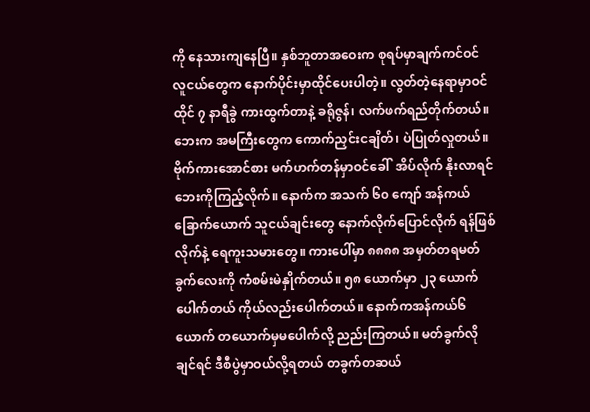ကို နေသားကျနေပြီ။ နှစ်ဘူတာအဝေးက စုရပ်မှာချက်ကင်ဝင် လူငယ်တွေက နောက်ပိုင်းမှာထိုင်ပေးပါတဲ့။ လွတ်တဲ့နေရာမှာဝင်ထိုင် ၇ နာရီခွဲ ကားထွက်တာနဲ့ ခရိုဇွန်၊ လက်ဖက်ရည်တိုက်တယ်။ ဘေးက အမကြီးတွေက ကောက်ညှင်းငချိတ်၊ ပဲပြုတ်လှုတယ်။ ဗိုက်ကားအောင်စား မက်ဟက်တန်မှာဝင်ခေါ်  အိပ်လိုက် နိုးလာရင် ဘေးကိုကြည့်လိုက်။ နောက်က အသက် ၆၀ ကျော် အန်ကယ်ခြောက်ယောက် သူငယ်ချင်းတွေ နောက်လိုက်ပြောင်လိုက် ရန်ဖြစ်လိုက်နဲ့ ရေကူးသမားတွေ။ ကားပေါ်မှာ ၈၈၈၈ အမှတ်တရမတ်ခွက်လေးကို ကံစမ်းမဲနှိုက်တယ်။ ၅၈ ယောက်မှာ ၂၃ ယောက်ပေါက်တယ် ကိုယ်လည်းပေါက်တယ်။ နောက်ကအန်ကယ်၆ယောက် တယောက်မှမပေါက်လို့ ညည်းကြတယ်။ မတ်ခွက်လိုချင်ရင် ဒီစီပွဲမှာဝယ်လို့ရတယ် တခွက်တဆယ်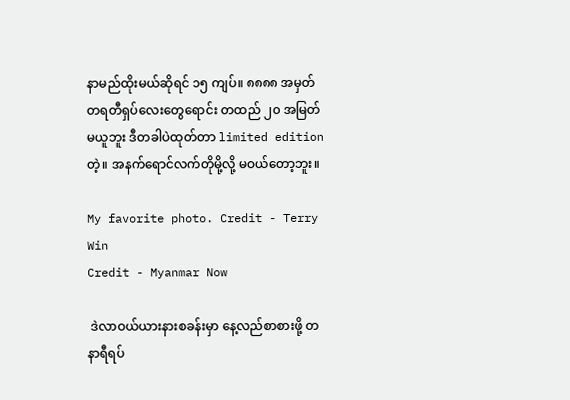နာမည်ထိုးမယ်ဆိုရင် ၁၅ ကျပ်။ ၈၈၈၈ အမှတ်တရတီရှပ်လေးတွေရောင်း တထည် ၂၀ အမြတ်မယူဘူး ဒီတခါပဲထုတ်တာ limited edition တဲ့။ အနက်ရောင်လက်တိုမို့လို့ မဝယ်တော့ဘူး။

My favorite photo. Credit - Terry Win
Credit - Myanmar Now

 ဒဲလာဝယ်ယားနားစခန်းမှာ နေ့လည်စာစားဖို့ တနာရီရပ်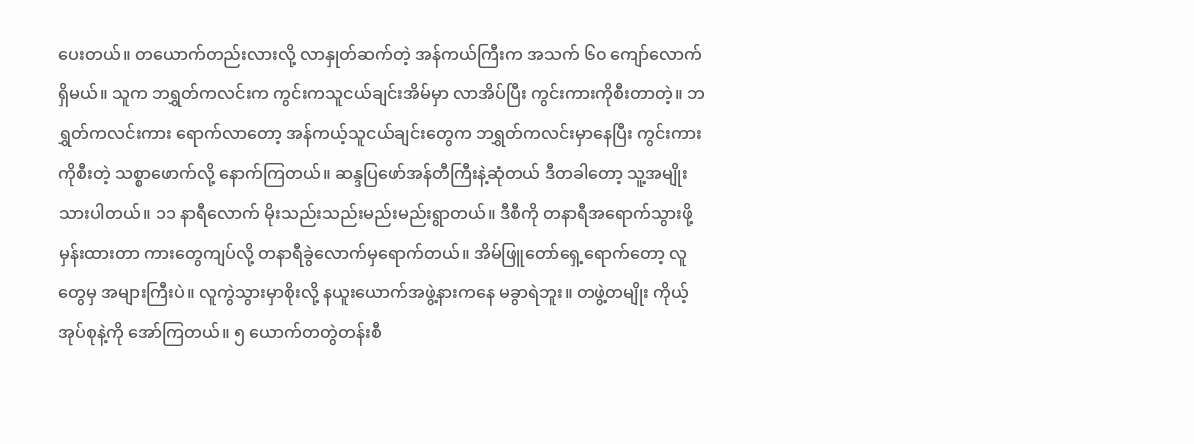ပေးတယ်။ တယောက်တည်းလားလို့ လာနှုတ်ဆက်တဲ့ အန်ကယ်ကြီးက အသက် ၆၀ ကျော်လောက်ရှိမယ်။ သူက ဘရွှတ်ကလင်းက ကွင်းကသူငယ်ချင်းအိမ်မှာ လာအိပ်ပြီး ကွင်းကားကိုစီးတာတဲ့။ ဘရွှတ်ကလင်းကား ရောက်လာတော့ အန်ကယ့်သူငယ်ချင်းတွေက ဘရွှတ်ကလင်းမှာနေပြီး ကွင်းကားကိုစီးတဲ့ သစ္စာဖောက်လို့ နောက်ကြတယ်။ ဆန္ဒပြဖော်အန်တီကြီးနဲ့ဆုံတယ် ဒီတခါတော့ သူ့အမျိုးသားပါတယ်။ ၁၁ နာရီလောက် မိုးသည်းသည်းမည်းမည်းရွာတယ်။ ဒီစီကို တနာရီအရောက်သွားဖို့မှန်းထားတာ ကားတွေကျပ်လို့ တနာရီခွဲလောက်မှရောက်တယ်။ အိမ်ဖြူတော်ရှေ့ရောက်တော့ လူတွေမှ အများကြီးပဲ။ လူကွဲသွားမှာစိုးလို့ နယူးယောက်အဖွဲ့နားကနေ မခွာရဲဘူး။ တဖွဲ့တမျိုး ကိုယ့်အုပ်စုနဲ့ကို အော်ကြတယ်။ ၅ ယောက်တတွဲတန်းစီ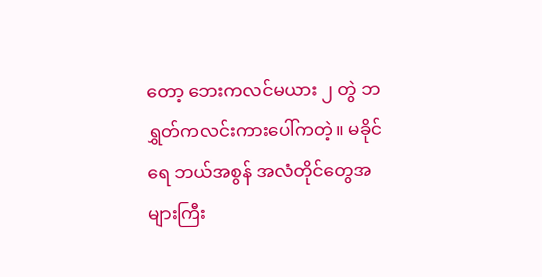တော့ ဘေးကလင်မယား ၂ တွဲ ဘရွှတ်ကလင်းကားပေါ်ကတဲ့။ မခိုင်ရေ ဘယ်အစွန် အလံတိုင်တွေအများကြီး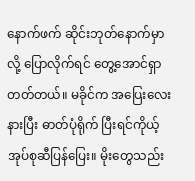နောက်ဖက် ဆိုင်းဘုတ်နောက်မှာလို့ ပြောလိုက်ရင် တွေ့အောင်ရှာတတ်တယ်။ မခိုင်က အ‌‌ပြေးလေးနားပြီး ဓာတ်ပုံရိုက် ပြီးရင်ကိုယ့်အုပ်စုဆီပြန်ပြေး။ မိုးတွေသည်း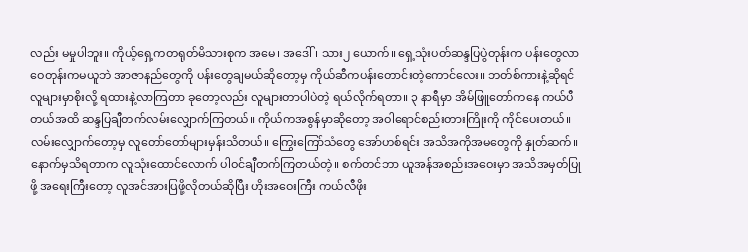လည်း မမှုပါဘူး။ ကိုယ့်ရှေ့ကတရုတ်မိသားစုက အမေ၊ အဒေါ်၊ သား၂ ယောက်။ ရှေ့သုံးပတ်ဆန္ဒပြပွဲတုန်းက ပန်းတွေလာဝေတုန်းကမယူဘဲ အာဇာနည်တွေကို ပန်းတွေချမယ်ဆိုတော့မှ ကိုယ်ဆီကပန်းတောင်းတဲ့ကောင်လေး။ ဘတ်စ်ကားနဲ့ဆိုရင် လူများမှာစိုးလို့ ရထားနဲ့လာကြတာ ခုတော့လည်း လူများတာပါပဲတဲ့ ရယ်လိုက်ရတာ။ ၃ နာရီမှာ အိမ်ဖြူတော်ကနေ ကယ်ပီတယ်အထိ ဆန္ဒပြချီတက်လမ်းလျှောက်ကြတယ်။ ကိုယ်ကအစွန်မှာဆိုတော့ အဝါရောင်စည်းတားကြိုးကို ကိုင်ပေးတယ်။ လမ်းလျှောက်တော့မှ လူတော်တော်များမှန်းသိတယ်။ ကြွေးကြော်သံတွေ အော်ဟစ်ရင်း အသိအကိုအမတွေကို နှုတ်ဆက်။ နောက်မှသိရတာက လူသုံးထောင်လောက် ပါဝင်ချီတက်ကြတယ်တဲ့။ စက်တင်ဘာ ယူအန်အစည်းအဝေးမှာ အသိအမှတ်ပြုဖို့ အရေးကြီးတော့ လူအင်အားပြဖို့လိုတယ်ဆိုပြီး ဟိုးအဝေးကြီး ကယ်လီဖိုး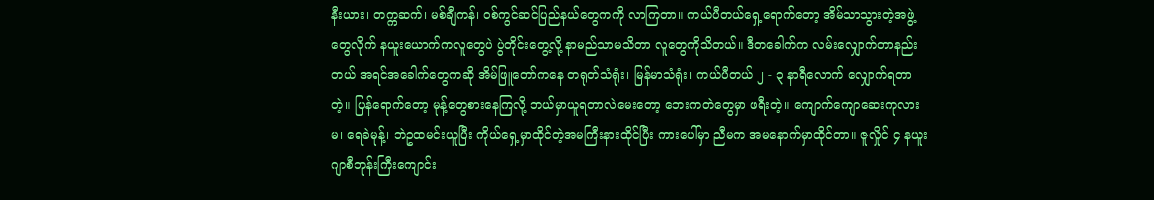နီးယား၊ တက္ကဆက်၊ မစ်ချီကန်၊ ဝစ်ကွင်ဆင်ပြည်နယ်တွေကကို လာကြတာ။ ကယ်ပီတယ်ရှေ့ရောက်တော့ အိမ်သာသွားတဲ့အဖွဲ့တွေလိုက် နယူးယောက်ကလူတွေပဲ ပွဲတိုင်းတွေ့လို့ နာမည်သာမသိတာ လူတွေကိုသိတယ်။ ဒီတခေါက်က လမ်းလျှောက်တာနည်းတယ် အရင်အခေါက်တွေကဆို အိမ်ဖြူတော်ကနေ တရုတ်သံရုံး၊ မြန်မာသံရုံး၊ ကယ်ပီတယ် ၂ - ၃ နာရီလောက် လျှောက်ရတာတဲ့။ ပြန်ရောက်တော့ မုန့်တွေစားနေကြလို့ ဘယ်မှာယူရတာလဲမေးတော့ ဘေးကတဲတွေမှာ ဖရီးတဲ့။ ကျောက်ကျောဆေးကုလားမ၊ ရေခဲမုန့်၊ ဘဲဥထမင်းယူပြီး ကိုယ်ရှေ့မှာထိုင်တဲ့အမကြီးနားထိုင်ပြီး ကားပေါ်မှာ ညီမက အမနောက်မှာထိုင်တာ။ ဇူလှိုင် ၄ နယူးဂျာစီဘုန်းကြီးကျောင်း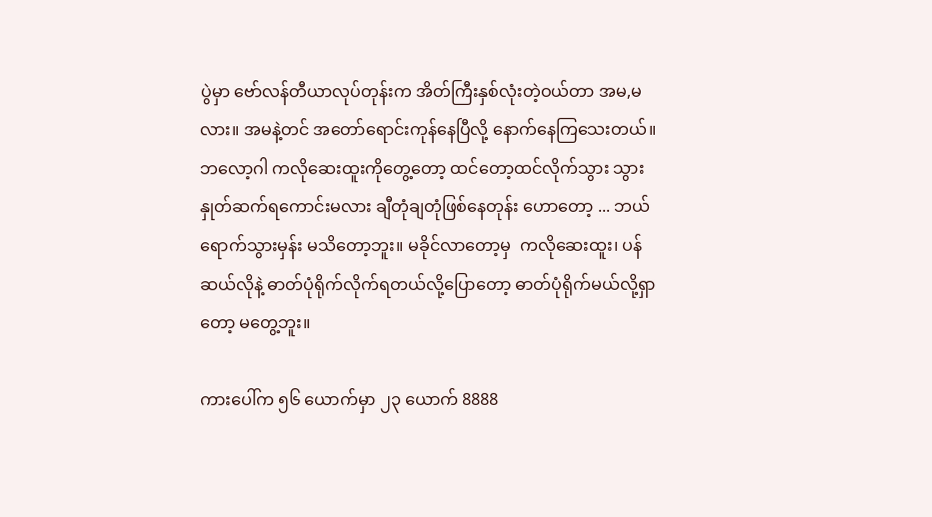ပွဲမှာ ‌‌ဗော်လန်တီယာလုပ်တုန်းက အိတ်ကြီးနှစ်လုံးတဲ့ဝယ်တာ အမ,မလား။ အမနဲ့တင် အတော်ရောင်းကုန်နေပြီလို့ နောက်နေကြသေးတယ်။ ဘလော့ဂါ ကလိုဆေးထူးကိုတွေ့တော့ ထင်တော့ထင်လိုက်သွား သွားနှုတ်ဆက်ရကောင်းမလား ချီတုံချတုံဖြစ်နေတုန်း ဟောတော့ ... ဘယ်ရောက်သွားမှန်း မသိတော့ဘူး။ မခိုင်လာတော့မှ  ကလိုဆေးထူး၊ ပန်ဆယ်လိုနဲ့ ဓာတ်ပုံရိုက်လိုက်ရတယ်လို့ပြောတော့ ဓာတ်ပုံရိုက်မယ်လို့ရှာတော့ မတွေ့ဘူး။

ကားပေါ်က ၅၆ ယောက်မှာ ၂၃ ယောက် 8888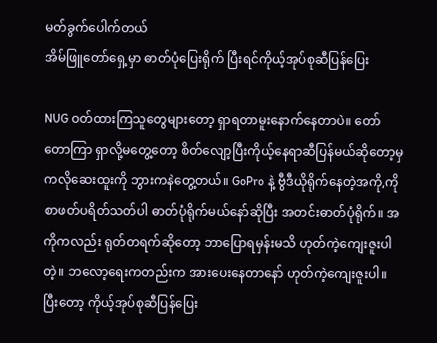မတ်ခွက်ပေါက်တယ်
အိမ်‌ဖြူတော်ရှေ့မှာ ဓာတ်ပုံပြေးရိုက် ပြီးရင်ကိုယ့်အုပ်စုဆီပြန်ပြေး

NUG ဝတ်ထားကြသူတွေများတော့ ရှာရတာမူးနောက်နေတာပဲ။ တော်တောကြာ ရှာလို့မတွေ့တော့ စိတ်လျော့ပြီးကိုယ့်နေရာဆီပြန်မယ်ဆိုတော့မှ ကလိုဆေးထူးကို ဘွားကနဲတွေ့တယ်။ GoPro နဲ့ ဗွီဒီယိုရိုက်နေတဲ့အကို,ကို စာဖတ်ပရိတ်သတ်ပါ ဓာတ်ပုံရိုက်မယ်နော်ဆိုပြီး အတင်းဓာတ်ပုံရိုက်။ အကိုကလည်း ရုတ်တရက်ဆိုတော့ ဘာပြောရမှန်းမသိ ဟုတ်ကဲ့ကျေးဇူးပါတဲ့။ ဘလော့ရေးကတည်းက အားပေးနေတာနော် ဟုတ်ကဲ့ကျေးဇူးပါ။ ပြီးတော့ ကိုယ့်အုပ်စုဆီပြန်ပြေး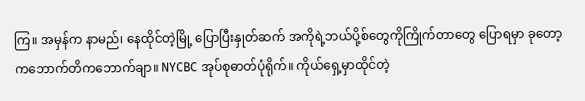ကြ။ အမှန်က နာမည်၊ နေထိုင်တဲ့မြို့ ပြောပြီးနှုတ်ဆက် အကိုရဲ့ဘယ်ပို့စ်တွေကိုကြိုက်တာတွေ ‌ပြောရမှာ ခုတော့ ကဘောက်တိကဘောက်ချာ။ NYCBC အုပ်စုဓာတ်ပုံရိုက်။ ကိုယ်ရှေ့မှာထိုင်တဲ့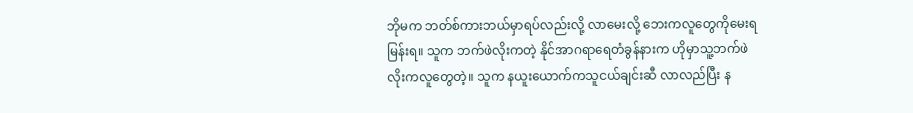ဘိုမက ဘတ်စ်ကားဘယ်မှာရပ်လည်းလို့ လာမေးလို့ ဘေးကလူတွေကိုမေးရမြန်းရ။ သူက ဘက်ဖဲလိုးကတဲ့ နိုင်အာဂရာရေတံခွန်နားက ဟိုမှာသူ့ဘက်ဖဲလိုးကလူတွေတဲ့။ သူက နယူးယောက်ကသူငယ်ချင်းဆီ လာလည်ပြီး န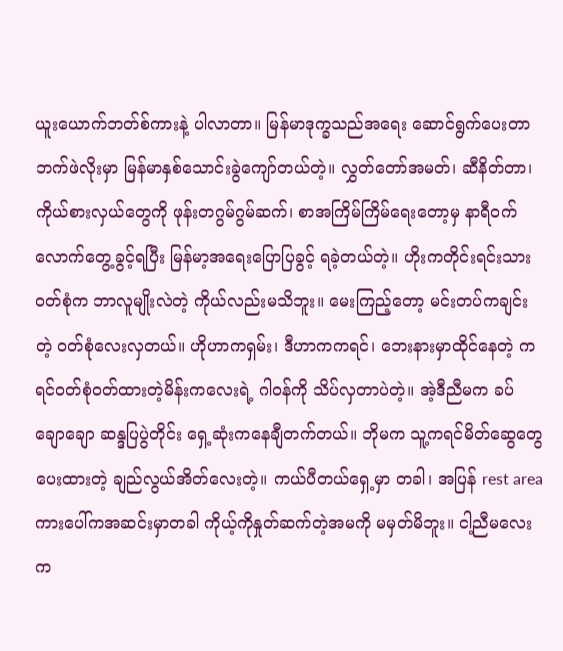ယူးယောက်ဘတ်စ်ကားနဲ့ ပါလာတာ။ မြန်မာဒုက္ခသည်အရေး ဆောင်ရွက်ပေးတာ ဘက်ဖဲလိုးမှာ မြန်မာနှစ်သောင်းခွဲကျော်တယ်တဲ့။ လွှတ်တော်အမတ်၊ ဆီနိတ်တာ၊ ကိုယ်စားလှယ်တွေကို ဖုန်းတဂွမ်ဂွမ်ဆက်၊ စာအကြိမ်ကြိမ်ရေးတော့မှ နာရီဝက်လောက်တွေ့ခွင့်ရပြီး မြန်မာ့အရေးပြောပြခွင့် ရခဲ့တယ်တဲ့။ ဟိုးကတိုင်းရင်းသားဝတ်စုံက ဘာလူမျိုးလဲတဲ့ ကိုယ်လည်းမသိဘူး။ မေးကြည့်တော့ မင်းတပ်ကချင်းတဲ့ ဝတ်စုံလေးလှတယ်။ ဟိုဟာကရှမ်း၊ ဒီဟာကကရင်၊ ဘေးနားမှာထိုင်နေတဲ့ ကရင်ဝတ်စုံဝတ်ထားတဲ့မိန်းကလေးရဲ့ ဂါဝန်ကို သိပ်လှတာပဲတဲ့။ အဲ့ဒီညီမက ခပ်ချောချော ဆန္ဒပြပွဲတိုင်း ရှေ့ဆုံးကနေချီတက်တယ်။ ဘိုမက သူ့ကရင်မိတ်ဆွေတွေပေးထားတဲ့ ချည်လွယ်အိတ်လေးတဲ့။ ကယ်ပီတယ်ရှေ့မှာ တခါ၊ အပြန် rest area ကားပေါ်ကအဆင်းမှာတခါ ကိုယ့်ကိုနှုတ်ဆက်တဲ့အမကို မမှတ်မိဘူး။ ငါ့ညီမလေးက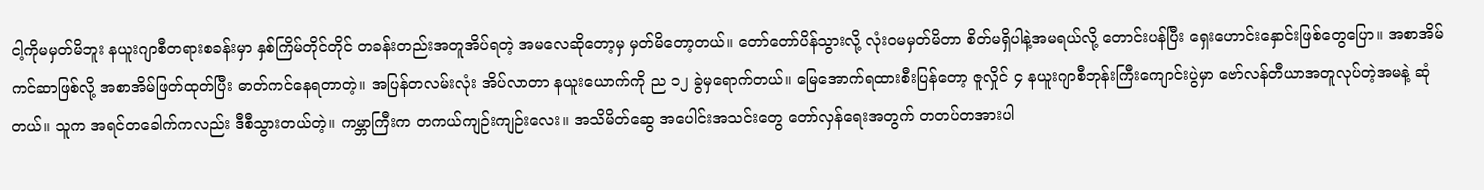ငါ့ကိုမမှတ်မိဘူး နယူးဂျာစီတရားစခန်းမှာ နှစ်ကြိမ်တိုင်တိုင် တခန်းတည်းအတူအိပ်ရတဲ့ အမလေဆိုတော့မှ မှတ်မိတော့တယ်။ တော်တော်ပိန်သွားလို့ လုံးဝမမှတ်မိတာ စိတ်မရှိပါနဲ့အမရယ်လို့ တောင်းပန်ပြီး ရှေးဟောင်းနှောင်းဖြစ်တွေပြော။ အစာအိမ်ကင်ဆာဖြစ်လို့ အစာအိမ်ဖြတ်ထုတ်ပြီး ဓာတ်ကင်နေရတာတဲ့။ အပြန်တလမ်းလုံး အိပ်လာတာ နယူးယောက်ကို ည ၁၂ ခွဲမှရောက်တယ်။ မြေအောက်ရထားစီးပြန်တော့ ဇူလှိုင် ၄ နယူးဂျာစီဘုန်းကြီးကျောင်းပွဲမှာ ဗော်လန်တီယာအတူလုပ်တဲ့အမနဲ့ ဆုံတယ်။ သူက အရင်တခေါက်ကလည်း ဒီစီသွားတယ်တဲ့။ ကမ္ဘာကြီးက တကယ်ကျဉ်းကျဉ်းလေး။ အသိမိတ်ဆွေ အပေါင်းအသင်းတွေ တော်လှန်ရေးအတွက် တတပ်တအားပါ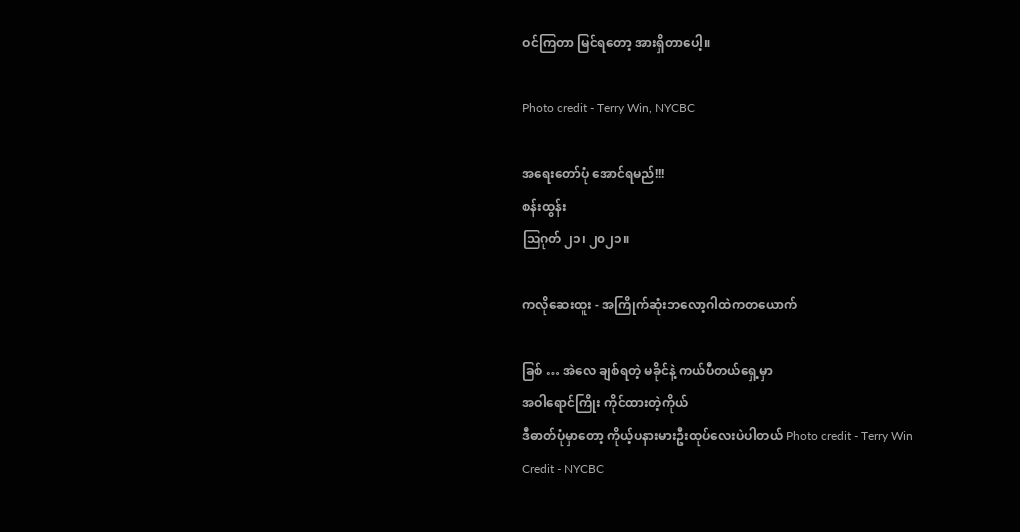ဝင်ကြတာ မြင်ရတော့ အားရှိတာပေါ့။

Photo credit - Terry Win, NYCBC

အရေးတော်ပုံ အောင်ရမည်!!!
စန်းထွန်း
ဩဂုတ် ၂၁၊ ၂၀၂၁။

ကလိုဆေးထူး - အကြိုက်ဆုံးဘလော့ဂါထဲကတယောက်

ခြစ် … အဲလေ ချစ်ရတဲ့ မခိုင်နဲ့ ကယ်ပီတယ်ရှေ့မှာ
အဝါရောင်ကြိုး ကိုင်ထားတဲ့ကိုယ်
ဒီဓာတ်ပုံမှာတော့ ကိုယ့်ပနားမားဦးထုပ်လေးပဲပါတယ် Photo credit - Terry Win
Credit - NYCBC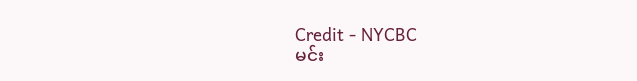Credit - NYCBC
မင်း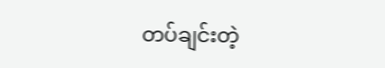တပ်ချင်းတဲ့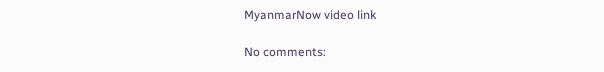MyanmarNow video link

No comments: